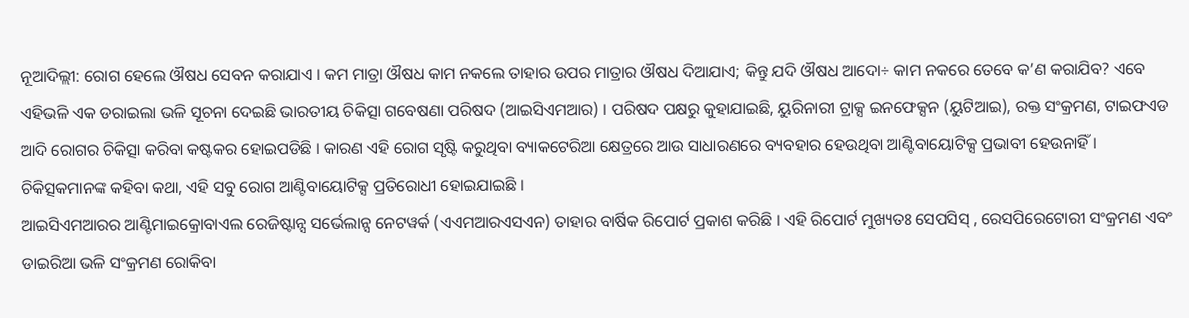ନୂଆଦିଲ୍ଲୀ: ରୋଗ ହେଲେ ଔଷଧ ସେବନ କରାଯାଏ । କମ ମାତ୍ରା ଔଷଧ କାମ ନକଲେ ତାହାର ଉପର ମାତ୍ରାର ଔଷଧ ଦିଆଯାଏ; କିନ୍ତୁ ଯଦି ଔଷଧ ଆଦୋ÷ କାମ ନକରେ ତେବେ କ’ଣ କରାଯିବ? ଏବେ ଏହିଭଳି ଏକ ଡରାଇଲା ଭଳି ସୂଚନା ଦେଇଛି ଭାରତୀୟ ଚିକିତ୍ସା ଗବେଷଣା ପରିଷଦ (ଆଇସିଏମଆର) । ପରିଷଦ ପକ୍ଷରୁ କୁହାଯାଇଛି, ୟୁରିନାରୀ ଟ୍ରାକ୍ସ ଇନଫେକ୍ସନ (ୟୁଟିଆଇ), ରକ୍ତ ସଂକ୍ରମଣ, ଟାଇଫଏଡ ଆଦି ରୋଗର ଚିକିତ୍ସା କରିବା କଷ୍ଟକର ହୋଇପଡିଛି । କାରଣ ଏହି ରୋଗ ସୃଷ୍ଟି କରୁଥିବା ବ୍ୟାକଟେରିଆ କ୍ଷେତ୍ରରେ ଆଉ ସାଧାରଣରେ ବ୍ୟବହାର ହେଉଥିବା ଆଣ୍ଟିବାୟୋଟିକ୍ସ ପ୍ରଭାବୀ ହେଉନାହିଁ । ଚିକିତ୍ସକମାନଙ୍କ କହିବା କଥା, ଏହି ସବୁ ରୋଗ ଆଣ୍ଟିବାୟୋଟିକ୍ସ ପ୍ରତିରୋଧୀ ହୋଇଯାଇଛି ।
ଆଇସିଏମଆରର ଆଣ୍ଟିମାଇକ୍ରୋବାଏଲ ରେଜିଷ୍ଟାନ୍ସ ସର୍ଭେଲାନ୍ସ ନେଟୱର୍କ (ଏଏମଆରଏସଏନ) ତାହାର ବାର୍ଷିକ ରିପୋର୍ଟ ପ୍ରକାଶ କରିଛି । ଏହି ରିପୋର୍ଟ ମୁଖ୍ୟତଃ ସେପସିସ୍ , ରେସପିରେଟୋରୀ ସଂକ୍ରମଣ ଏବଂ ଡାଇରିଆ ଭଳି ସଂକ୍ରମଣ ରୋକିବା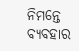ନିମନ୍ତେ ବ୍ୟବହାର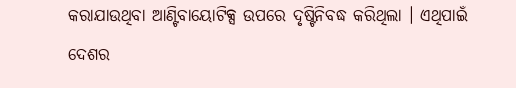କରାଯାଉଥିବା ଆଣ୍ଟିବାୟୋଟିକ୍ସ ଉପରେ ଦୃଷ୍ଟିନିବଦ୍ଧ କରିଥିଲା । ଏଥିପାଇଁ ଦେଶର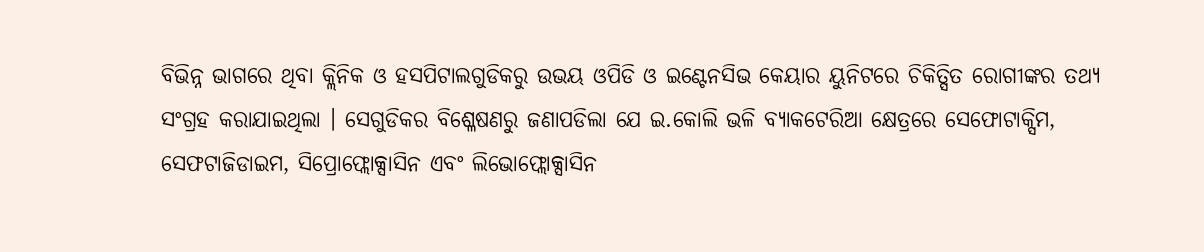ବିଭିନ୍ନ ଭାଗରେ ଥିବା କ୍ଲିନିକ ଓ ହସପିଟାଲଗୁଡିକରୁ ଉଭୟ ଓପିଡି ଓ ଇଣ୍ଟେନସିଭ କେୟାର ୟୁନିଟରେ ଚିକିତ୍ସିତ ରୋଗୀଙ୍କର ତଥ୍ୟ ସଂଗ୍ରହ କରାଯାଇଥିଲା । ସେଗୁଡିକର ବିଶ୍ଳେଷଣରୁ ଜଣାପଡିଲା ଯେ ଇ.କୋଲି ଭଳି ବ୍ୟାକଟେରିଆ କ୍ଷେତ୍ରରେ ସେଫୋଟାକ୍ସିମ, ସେଫଟାଜିଡାଇମ, ସିପ୍ରୋଫ୍ଲୋକ୍ସାସିନ ଏବଂ ଲିଭୋଫ୍ଲୋକ୍ସାସିନ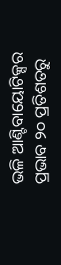ଭଳି ଆଣ୍ଟିବାୟୋଟିକ୍ସର ପ୍ରଭାବ ୨୦ ପ୍ରତିଶତରୁ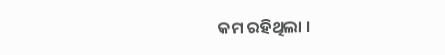କମ ରହିଥିଲା ।